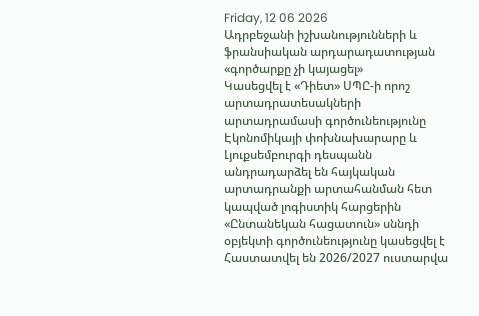Friday, 12 06 2026
Ադրբեջանի իշխանությունների և ֆրանսիական արդարադատության «գործարքը չի կայացել»
Կասեցվել է «Դիետ» ՍՊԸ-ի որոշ արտադրատեսակների արտադրամասի գործունեությունը
Էկոնոմիկայի փոխնախարարը և Լյուքսեմբուրգի դեսպանն անդրադարձել են հայկական արտադրանքի արտահանման հետ կապված լոգիստիկ հարցերին
«Ընտանեկան հացատուն» սննդի օբյեկտի գործունեությունը կասեցվել է
Հաստատվել են 2026/2027 ուստարվա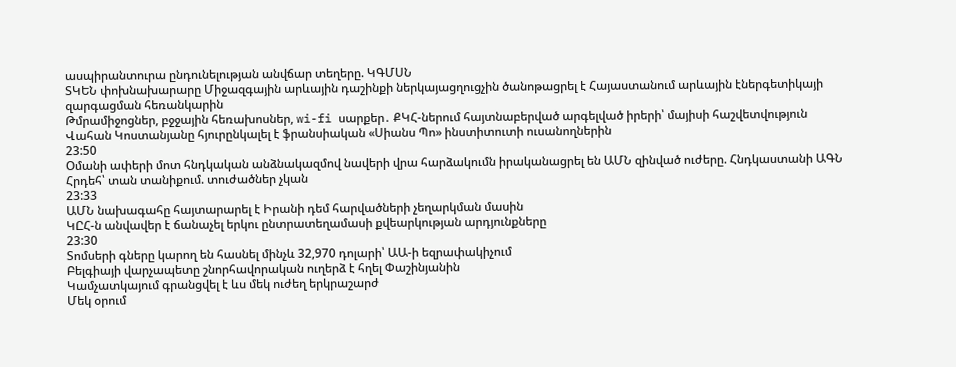ասպիրանտուրա ընդունելության անվճար տեղերը. ԿԳՄՍՆ
ՏԿԵՆ փոխնախարարը Միջազգային արևային դաշինքի ներկայացղուցչին ծանոթացրել է Հայաստանում արևային էներգետիկայի զարգացման հեռանկարին
Թմրամիջոցներ, բջջային հեռախոսներ, wi-fi սարքեր․ ՔԿՀ-ներում հայտնաբերված արգելված իրերի՝ մայիսի հաշվետվություն
Վահան Կոստանյանը հյուրընկալել է ֆրանսիական «Սիանս Պո» ինստիտուտի ուսանողներին
23:50
Օմանի ափերի մոտ հնդկական անձնակազմով նավերի վրա հարձակումն իրականացրել են ԱՄՆ զինված ուժերը. Հնդկաստանի ԱԳՆ
Հրդեհ՝ տան տանիքում. տուժածներ չկան
23:33
ԱՄՆ նախագահը հայտարարել է Իրանի դեմ հարվածների չեղարկման մասին
ԿԸՀ-ն անվավեր է ճանաչել երկու ընտրատեղամասի քվեարկության արդյունքները
23:30
Տոմսերի գները կարող են հասնել մինչև 32,970 դոլարի՝ ԱԱ-ի եզրափակիչում
Բելգիայի վարչապետը շնորհավորական ուղերձ է հղել Փաշինյանին
Կամչատկայում գրանցվել է ևս մեկ ուժեղ երկրաշարժ
Մեկ օրում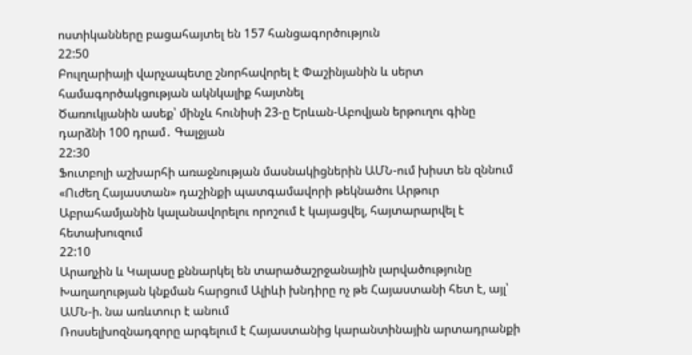ոստիկանները բացահայտել են 157 հանցագործություն
22:50
Բուլղարիայի վարչապետը շնորհավորել է Փաշինյանին և սերտ համագործակցության ակնկալիք հայտնել
Ծառուկյանին ասեք՝ մինչև հունիսի 23-ը Երևան-Աբովյան երթուղու գինը դարձնի 100 դրամ․ Գալջյան
22:30
Ֆուտբոլի աշխարհի առաջնության մասնակիցներին ԱՄՆ-ում խիստ են զննում
«Ուժեղ Հայաստան» դաշինքի պատգամավորի թեկնածու Արթուր Աբրահամյանին կալանավորելու որոշում է կայացվել, հայտարարվել է հետախուզում
22:10
Արաղչին և Կալասը քննարկել են տարածաշրջանային լարվածությունը
Խաղաղության կնքման հարցում Ալիևի խնդիրը ոչ թե Հայաստանի հետ է, այլ՝ ԱՄՆ-ի. նա առևտուր է անում
Ռոսսելխոզնադզորը արգելում է Հայաստանից կարանտինային արտադրանքի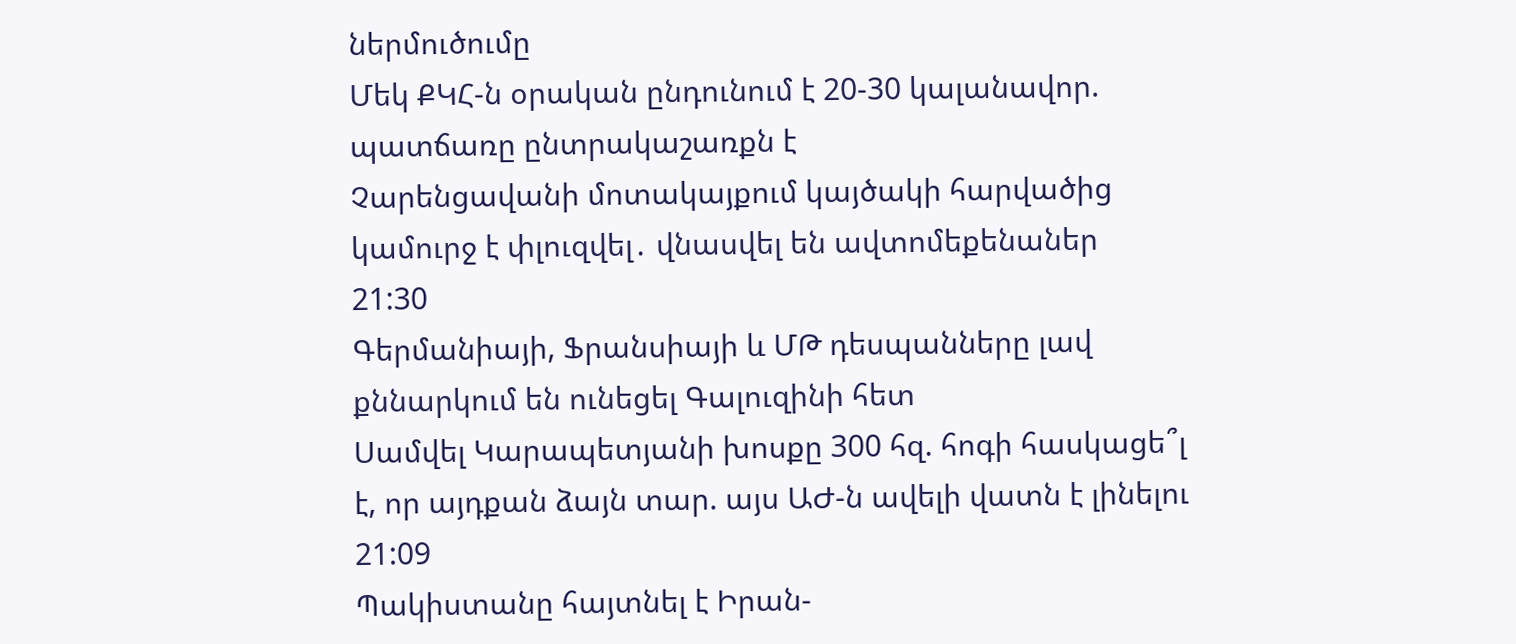ներմուծումը
Մեկ ՔԿՀ-ն օրական ընդունում է 20-30 կալանավոր. պատճառը ընտրակաշառքն է
Չարենցավանի մոտակայքում կայծակի հարվածից կամուրջ է փլուզվել․ վնասվել են ավտոմեքենաներ
21:30
Գերմանիայի, Ֆրանսիայի և ՄԹ դեսպանները լավ քննարկում են ունեցել Գալուզինի հետ
Սամվել Կարապետյանի խոսքը 300 հզ. հոգի հասկացե՞լ է, որ այդքան ձայն տար. այս ԱԺ-ն ավելի վատն է լինելու
21:09
Պակիստանը հայտնել է Իրան-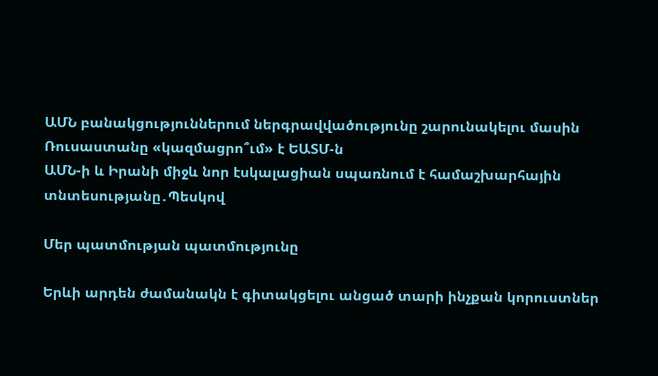ԱՄՆ բանակցություններում ներգրավվածությունը շարունակելու մասին
Ռուսաստանը «կազմացրո՞ւմ» է ԵԱՏՄ-ն
ԱՄՆ-ի և Իրանի միջև նոր էսկալացիան սպառնում է համաշխարհային տնտեսությանը․Պեսկով

Մեր պատմության պատմությունը

Երևի արդեն ժամանակն է գիտակցելու անցած տարի ինչքան կորուստներ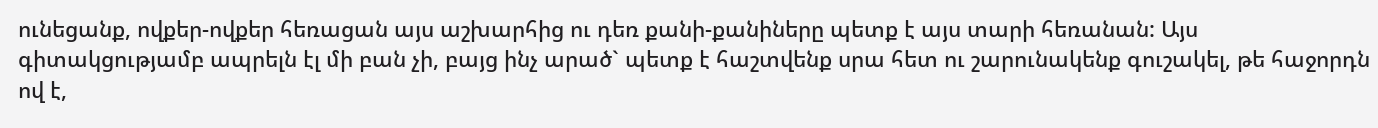ունեցանք, ովքեր-ովքեր հեռացան այս աշխարհից ու դեռ քանի-քանիները պետք է այս տարի հեռանան: Այս գիտակցությամբ ապրելն էլ մի բան չի, բայց ինչ արած` պետք է հաշտվենք սրա հետ ու շարունակենք գուշակել, թե հաջորդն ով է,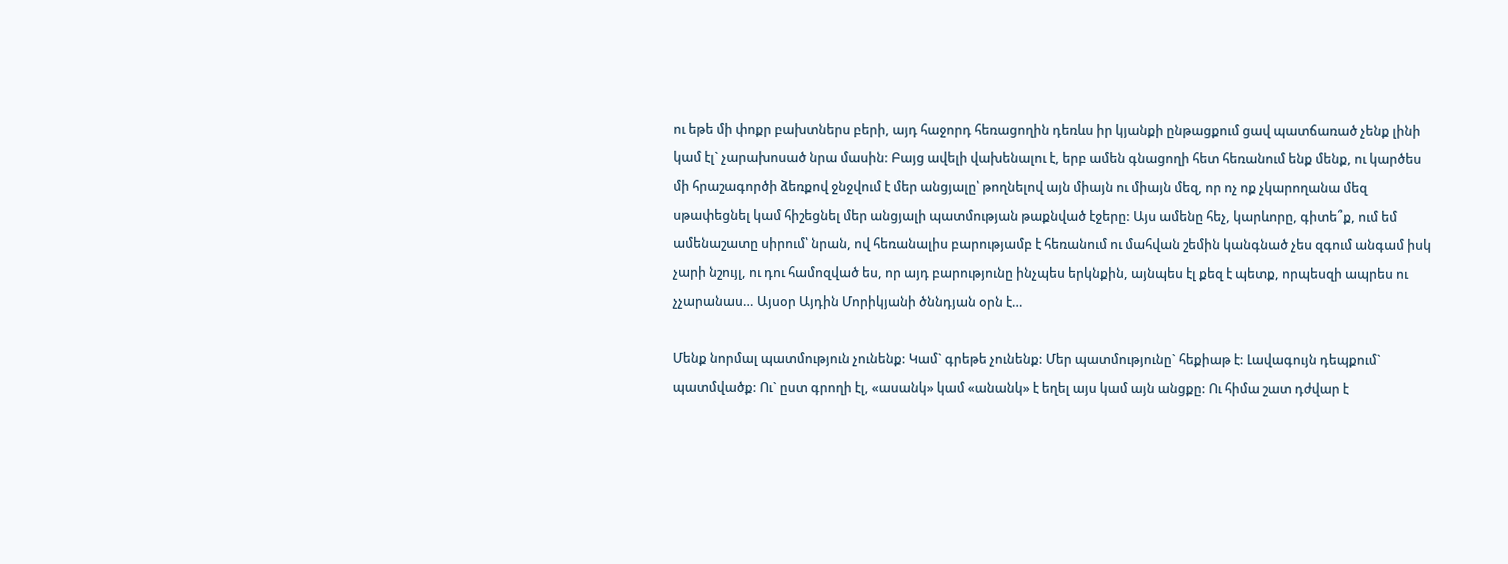ու եթե մի փոքր բախտներս բերի, այդ հաջորդ հեռացողին դեռևս իր կյանքի ընթացքում ցավ պատճառած չենք լինի կամ էլ` չարախոսած նրա մասին: Բայց ավելի վախենալու է, երբ ամեն գնացողի հետ հեռանում ենք մենք, ու կարծես մի հրաշագործի ձեռքով ջնջվում է մեր անցյալը՝ թողնելով այն միայն ու միայն մեզ, որ ոչ ոք չկարողանա մեզ սթափեցնել կամ հիշեցնել մեր անցյալի պատմության թաքնված էջերը: Այս ամենը հեչ, կարևորը, գիտե՞ք, ում եմ ամենաշատը սիրում՝ նրան, ով հեռանալիս բարությամբ է հեռանում ու մահվան շեմին կանգնած չես զգում անգամ իսկ չարի նշույլ, ու դու համոզված ես, որ այդ բարությունը ինչպես երկնքին, այնպես էլ քեզ է պետք, որպեսզի ապրես ու չչարանաս… Այսօր Այդին Մորիկյանի ծննդյան օրն է…

Մենք նորմալ պատմություն չունենք: Կամ` գրեթե չունենք: Մեր պատմությունը` հեքիաթ է: Լավագույն դեպքում` պատմվածք: Ու` ըստ գրողի էլ, «ասանկ» կամ «անանկ» է եղել այս կամ այն անցքը: Ու հիմա շատ դժվար է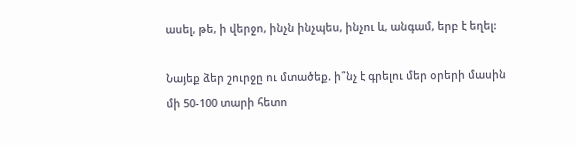ասել, թե, ի վերջո, ինչն ինչպես, ինչու և, անգամ, երբ է եղել:

Նայեք ձեր շուրջը ու մտածեք. ի՞նչ է գրելու մեր օրերի մասին մի 50-100 տարի հետո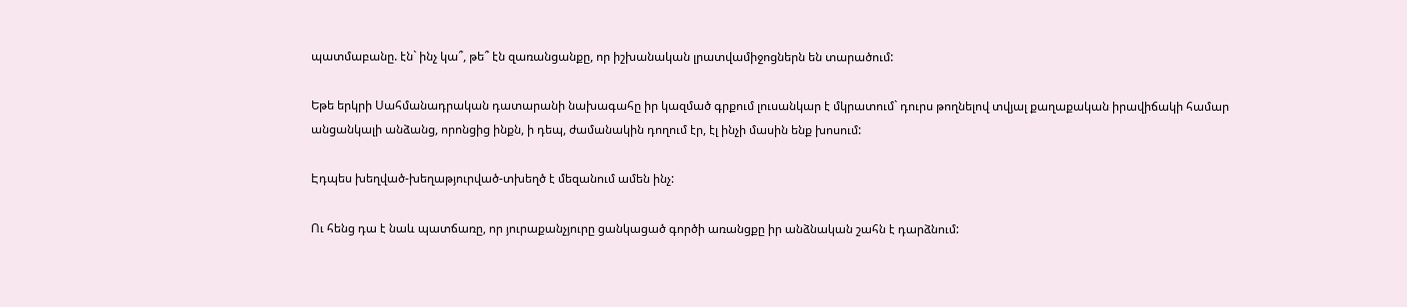պատմաբանը. էն` ինչ կա՞, թե՞ էն զառանցանքը, որ իշխանական լրատվամիջոցներն են տարածում:

Եթե երկրի Սահմանադրական դատարանի նախագահը իր կազմած գրքում լուսանկար է մկրատում` դուրս թողնելով տվյալ քաղաքական իրավիճակի համար անցանկալի անձանց, որոնցից ինքն, ի դեպ, ժամանակին դողում էր, էլ ինչի մասին ենք խոսում:

Էդպես խեղված-խեղաթյուրված-տխեղծ է մեզանում ամեն ինչ:

Ու հենց դա է նաև պատճառը, որ յուրաքանչյուրը ցանկացած գործի առանցքը իր անձնական շահն է դարձնում: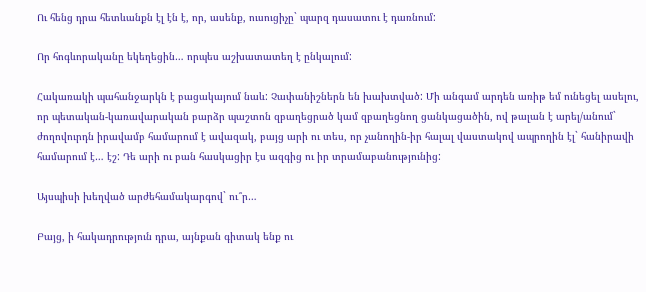Ու հենց դրա հետևանքն էլ էն է, որ, ասենք, ուսուցիչը` պարզ դասատու է դառնում:

Որ հոգևորականը եկեղեցին… որպես աշխատատեղ է ընկալում:

Հակառակի պահանջարկն է բացակայում նաև: Չափանիշներն են խախտված: Մի անգամ արդեն առիթ եմ ունեցել ասելու, որ պետական-կառավարական բարձր պաշտոն զբաղեցրած կամ զբաղեցնող ցանկացածին, ով թալան է արել/անում` ժողովուրդն իրավամբ համարում է ավազակ, բայց արի ու տես, որ չանողին-իր հալալ վաստակով ապրողին էլ` հանիրավի համարում է… էշ: Դե արի ու բան հասկացիր էս ազգից ու իր տրամաբանությունից:

Այսպիսի խեղված արժեհամակարգով` ու՞ր…

Բայց, ի հակադրություն դրա, այնքան գիտակ ենք ու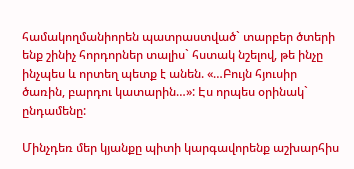համակողմանիորեն պատրաստված` տարբեր ծտերի ենք շինիչ հորդորներ տալիս` հստակ նշելով, թե ինչը ինչպես և որտեղ պետք է անեն. «…Բույն հյուսիր ծառին, բարդու կատարին…»: Էս որպես օրինակ` ընդամենը:

Մինչդեռ մեր կյանքը պիտի կարգավորենք աշխարհիս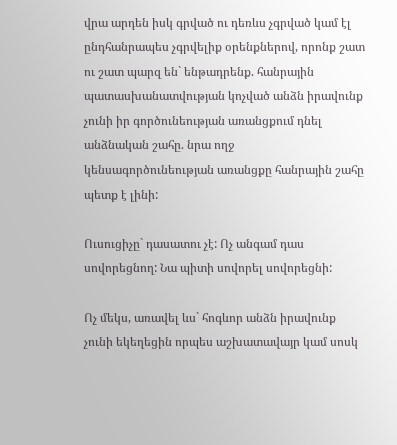վրա արդեն իսկ գրված ու դեռևս չգրված կամ էլ ընդհանրապես չգրվելիք օրենքներով, որոնք շատ ու շատ պարզ են` ենթադրենք. հանրային պատասխանատվության կոչված անձն իրավունք չունի իր գործունեության առանցքում դնել անձնական շահը. նրա ողջ կենսագործունեության առանցքը հանրային շահը պետք է լինի:

Ուսուցիչը` դասատու չէ: Ոչ անգամ դաս սովորեցնող: Նա պիտի սովորել սովորեցնի:

Ոչ մեկս, առավել ևս` հոգևոր անձն իրավունք չունի եկեղեցին որպես աշխատավայր կամ սոսկ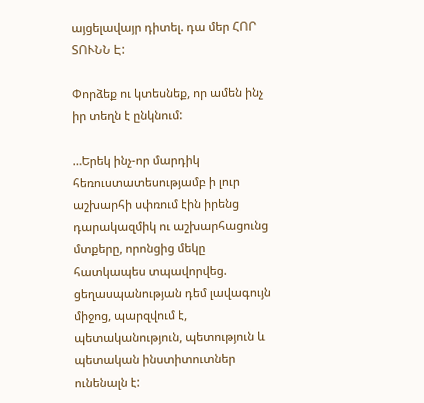այցելավայր դիտել. դա մեր ՀՈՐ ՏՈՒՆՆ Է:

Փորձեք ու կտեսնեք, որ ամեն ինչ իր տեղն է ընկնում:

…Երեկ ինչ-որ մարդիկ հեռուստատեսությամբ ի լուր աշխարհի սփռում էին իրենց դարակազմիկ ու աշխարհացունց մտքերը, որոնցից մեկը հատկապես տպավորվեց. ցեղասպանության դեմ լավագույն միջոց, պարզվում է, պետականություն, պետություն և պետական ինստիտուտներ ունենալն է: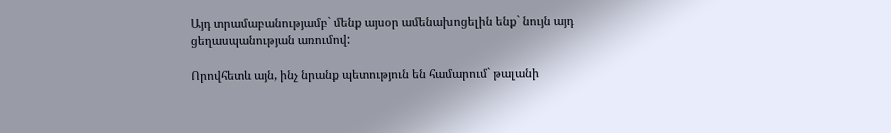Այդ տրամաբանությամբ` մենք այսօր ամենախոցելին ենք` նույն այդ ցեղասպանության առումով:

Որովհետև այն, ինչ նրանք պետություն են համարում` թալանի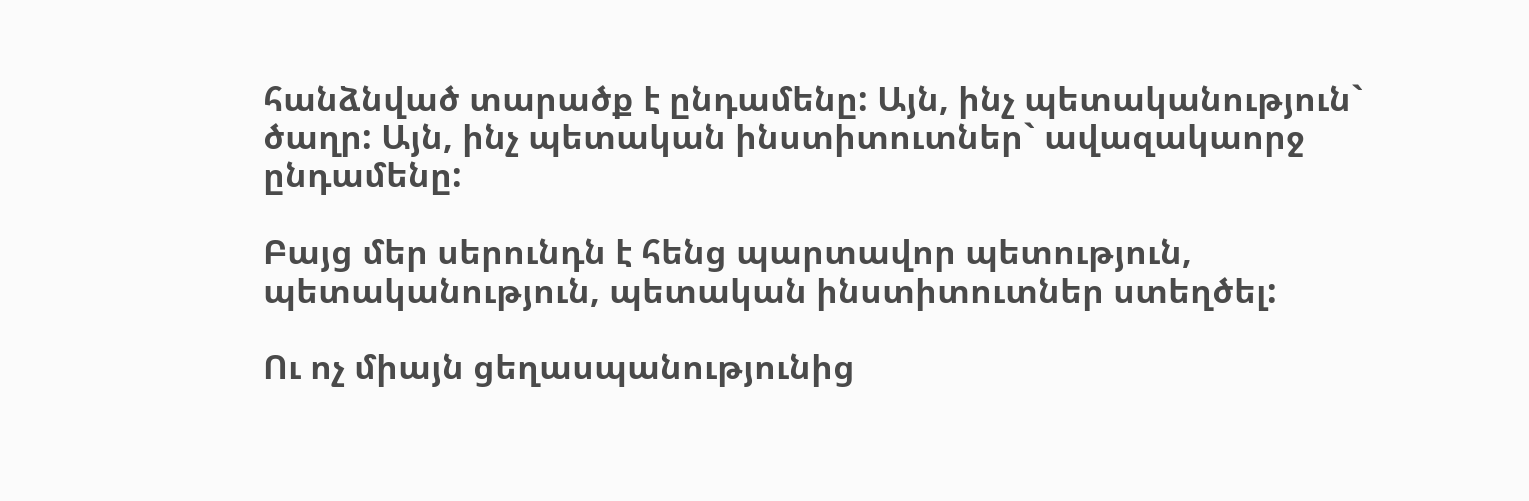հանձնված տարածք է ընդամենը: Այն, ինչ պետականություն` ծաղր: Այն, ինչ պետական ինստիտուտներ` ավազակաորջ ընդամենը:

Բայց մեր սերունդն է հենց պարտավոր պետություն, պետականություն, պետական ինստիտուտներ ստեղծել:

Ու ոչ միայն ցեղասպանությունից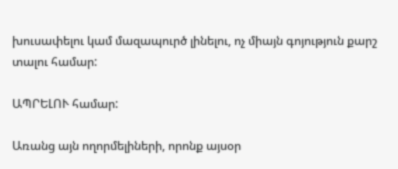խուսափելու կամ մազապուրծ լինելու, ոչ միայն գոյություն քարշ տալու համար:

ԱՊՐԵԼՈՒ համար:

Առանց այն ողորմելիների, որոնք այսօր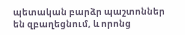պետական բարձր պաշտոններ են զբաղեցնում, և որոնց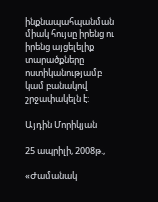ինքնապահպանման միակ հույսը իրենց ու իրենց այցելելիք տարածքները ոստիկանությամբ կամ բանակով շրջափակելն է:

Այդին Մորիկյան

25 ապրիլի, 2008թ.,

«Ժամանակ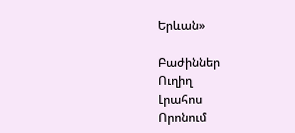Երևան»

Բաժիններ
Ուղիղ
Լրահոս
Որոնում